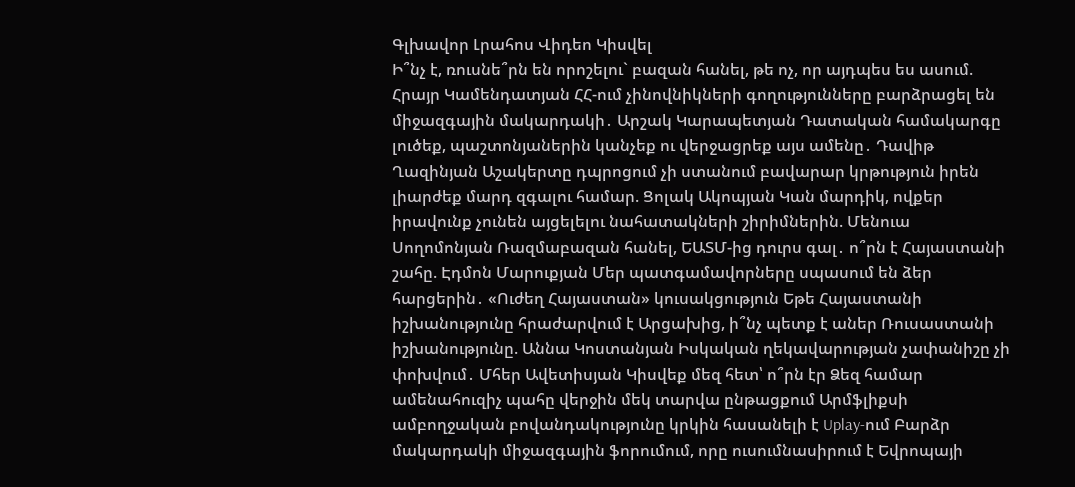Գլխավոր Լրահոս Վիդեո Կիսվել
Ի՞նչ է, ռուսնե՞րն են որոշելու` բազան հանել, թե ոչ, որ այդպես ես ասում. Հրայր Կամենդատյան ՀՀ-ում չինովնիկների գողությունները բարձրացել են միջազգային մակարդակի․ Արշակ Կարապետյան Դատական համակարգը լուծեք, պաշտոնյաներին կանչեք ու վերջացրեք այս ամենը․ Դավիթ Ղազինյան Աշակերտը դպրոցում չի ստանում բավարար կրթություն իրեն լիարժեք մարդ զգալու համար. Ցոլակ Ակոպյան Կան մարդիկ, ովքեր իրավունք չունեն այցելելու նահատակների շիրիմներին. Մենուա Սողոմոնյան Ռազմաբազան հանել, ԵԱՏՄ-ից դուրս գալ․ ո՞րն է Հայաստանի շահը. Էդմոն Մարուքյան Մեր պատգամավորները սպասում են ձեր հարցերին․ «Ուժեղ Հայաստան» կուսակցություն Եթե Հայաստանի իշխանությունը հրաժարվում է Արցախից, ի՞նչ պետք է աներ Ռուսաստանի իշխանությունը. Աննա Կոստանյան Իսկական ղեկավարության չափանիշը չի փոխվում․ Մհեր Ավետիսյան Կիսվեք մեզ հետ՝ ո՞րն էր Ձեզ համար ամենահուզիչ պահը վերջին մեկ տարվա ընթացքում Արմֆլիքսի ամբողջական բովանդակությունը կրկին հասանելի է Uplay-ում Բարձր մակարդակի միջազգային ֆորումում, որը ուսումնասիրում է Եվրոպայի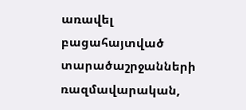առավել բացահայտված տարածաշրջանների ռազմավարական,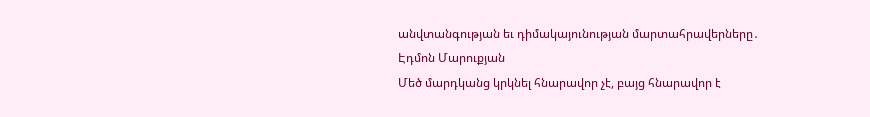անվտանգության եւ դիմակայունության մարտահրավերները․ Էդմոն Մարուքյան
Մեծ մարդկանց կրկնել հնարավոր չէ, բայց հնարավոր է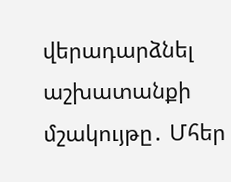վերադարձնել աշխատանքի մշակույթը․ Մհեր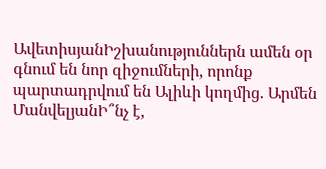ԱվետիսյանԻշխանություններն ամեն օր գնում են նոր զիջումների, որոնք պարտադրվում են Ալիևի կողմից. Արմեն ՄանվելյանԻ՞նչ է,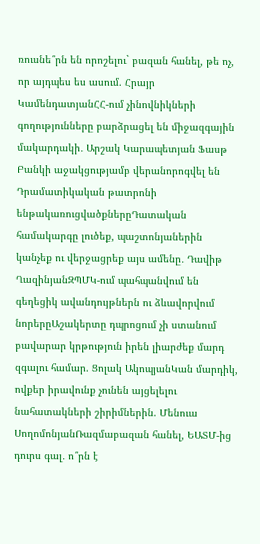ռուսնե՞րն են որոշելու` բազան հանել, թե ոչ, որ այդպես ես ասում. Հրայր ԿամենդատյանՀՀ-ում չինովնիկների գողությունները բարձրացել են միջազգային մակարդակի․ Արշակ Կարապետյան Ֆասթ Բանկի աջակցությամբ վերանորոգվել են Դրամատիկական թատրոնի ենթակառուցվածքներըԴատական համակարգը լուծեք, պաշտոնյաներին կանչեք ու վերջացրեք այս ամենը․ Դավիթ ՂազինյանԶՊՄԿ-ում պահպանվում են գեղեցիկ ավանդույթներն ու ձևավորվում նորերըԱշակերտը դպրոցում չի ստանում բավարար կրթություն իրեն լիարժեք մարդ զգալու համար. Ցոլակ ԱկոպյանԿան մարդիկ, ովքեր իրավունք չունեն այցելելու նահատակների շիրիմներին. Մենուա ՍողոմոնյանՌազմաբազան հանել, ԵԱՏՄ-ից դուրս գալ․ ո՞րն է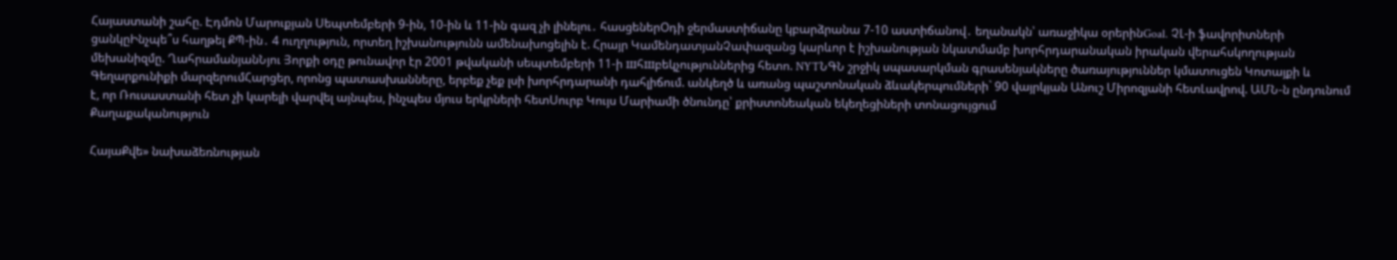Հայաստանի շահը. Էդմոն Մարուքյան Սեպտեմբերի 9-ին, 10-ին և 11-ին գազ չի լինելու․ հասցեներՕդի ջերմաստիճանը կբարձրանա 7-10 աստիճանով․ եղանակն՝ առաջիկա օրերինGoal. ՉԼ-ի ֆավորիտների ցանկըԻնչպե՞ս հաղթել ՔՊ-ին․ 4 ուղղություն, որտեղ իշխանությունն ամենախոցելին է. Հրայր ԿամենդատյանՉափազանց կարևոր է իշխանության նկատմամբ խորհրդարանական իրական վերահսկողության մեխանիզմը. ՂահրամանյանՆյու Յորքի օդը թունավոր էր 2001 թվականի սեպտեմբերի 11-ի шհшբեկչություններից հետո. NYTՆԳՆ շրջիկ սպասարկման գրասենյակները ծառայություններ կմատուցեն Կոտայքի և Գեղարքունիքի մարզերումՀարցեր, որոնց պատասխանները, երբեք չեք լսի խորհրդարանի դահլիճում. անկեղծ և առանց պաշտոնական ձևակերպումների` 90 վայրկյան Անուշ Միրոզյանի հետԼավրով. ԱՄՆ-ն ընդունում է, որ Ռուսաստանի հետ չի կարելի վարվել այնպես, ինչպես մյուս երկրների հետՍուրբ Կույս Մարիամի ծնունդը՝ քրիստոնեական եկեղեցիների տոնացույցում
Քաղաքականություն

ՀայաՔվե» նախաձեռնության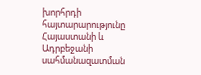խորհրդի հայտարարությունը Հայաստանի և Ադրբեջանի սահմանազատման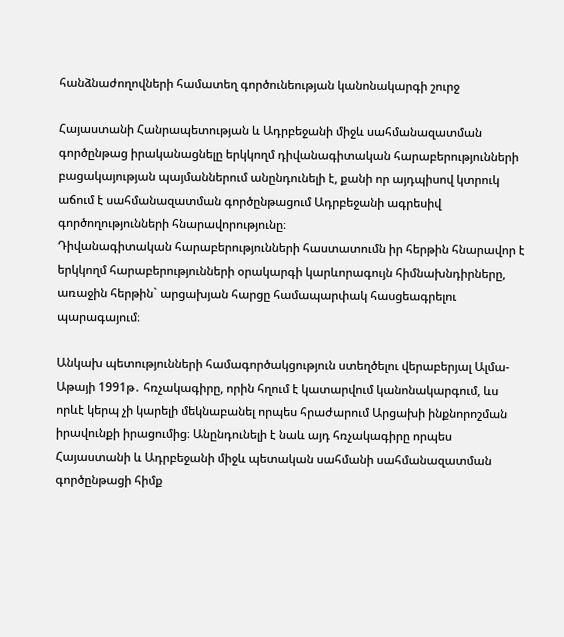հանձնաժողովների համատեղ գործունեության կանոնակարգի շուրջ

Հայաստանի Հանրապետության և Ադրբեջանի միջև սահմանազատման գործընթաց իրականացնելը երկկողմ դիվանագիտական հարաբերությունների բացակայության պայմաններում անընդունելի է, քանի որ այդպիսով կտրուկ աճում է սահմանազատման գործընթացում Ադրբեջանի ագրեսիվ գործողությունների հնարավորությունը։
Դիվանագիտական հարաբերությունների հաստատումն իր հերթին հնարավոր է երկկողմ հարաբերությունների օրակարգի կարևորագույն հիմնախնդիրները, առաջին հերթին` արցախյան հարցը համապարփակ հասցեագրելու պարագայում։

Անկախ պետությունների համագործակցություն ստեղծելու վերաբերյալ Ալմա-Աթայի 1991թ․ հռչակագիրը, որին հղում է կատարվում կանոնակարգում, ևս որևէ կերպ չի կարելի մեկնաբանել որպես հրաժարում Արցախի ինքնորոշման իրավունքի իրացումից։ Անընդունելի է նաև այդ հռչակագիրը որպես Հայաստանի և Ադրբեջանի միջև պետական սահմանի սահմանազատման գործընթացի հիմք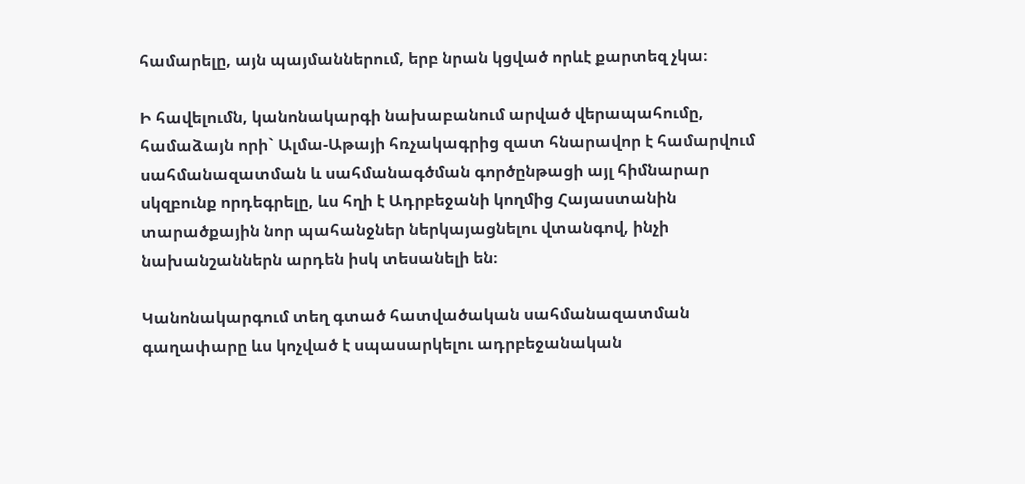համարելը, այն պայմաններում, երբ նրան կցված որևէ քարտեզ չկա։

Ի հավելումն, կանոնակարգի նախաբանում արված վերապահումը, համաձայն որի` Ալմա-Աթայի հռչակագրից զատ հնարավոր է համարվում սահմանազատման և սահմանագծման գործընթացի այլ հիմնարար սկզբունք որդեգրելը, ևս հղի է Ադրբեջանի կողմից Հայաստանին տարածքային նոր պահանջներ ներկայացնելու վտանգով, ինչի նախանշաններն արդեն իսկ տեսանելի են։

Կանոնակարգում տեղ գտած հատվածական սահմանազատման գաղափարը ևս կոչված է սպասարկելու ադրբեջանական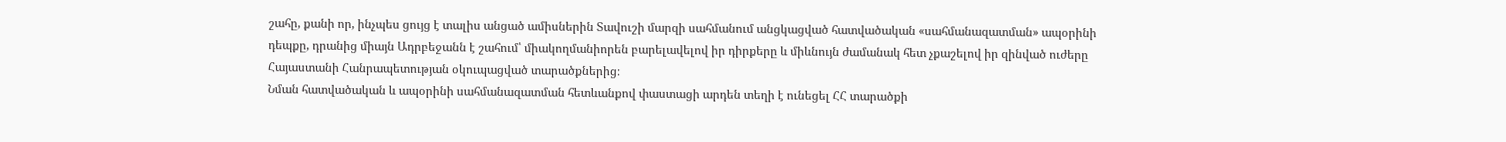շահը, քանի որ, ինչպես ցույց է տալիս անցած ամիսներին Տավուշի մարզի սահմանում անցկացված հատվածական «սահմանազատման» ապօրինի դեպքը, դրանից միայն Ադրբեջանն է շահում՝ միակողմանիորեն բարելավելով իր դիրքերը և միևնույն ժամանակ հետ չքաշելով իր զինված ուժերը Հայաստանի Հանրապետության օկուպացված տարածքներից։
Նման հատվածական և ապօրինի սահմանազատման հետևանքով փաստացի արդեն տեղի է ունեցել ՀՀ տարածքի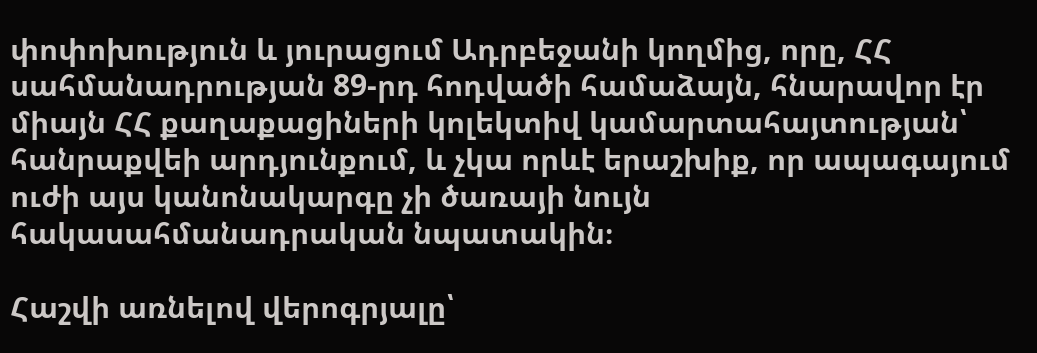փոփոխություն և յուրացում Ադրբեջանի կողմից, որը, ՀՀ սահմանադրության 89-րդ հոդվածի համաձայն, հնարավոր էր միայն ՀՀ քաղաքացիների կոլեկտիվ կամարտահայտության՝ հանրաքվեի արդյունքում, և չկա որևէ երաշխիք, որ ապագայում ուժի այս կանոնակարգը չի ծառայի նույն հակասահմանադրական նպատակին։

Հաշվի առնելով վերոգրյալը՝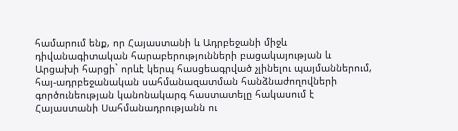համարում ենք, որ Հայաստանի և Ադրբեջանի միջև դիվանագիտական հարաբերությունների բացակայության և Արցախի հարցի` որևէ կերպ հասցեագրված չլինելու պայմաններում, հայ-ադրբեջանական սահմանազատման հանձնաժողովների գործունեության կանոնակարգ հաստատելը հակասում է Հայաստանի Սահմանադրությանն ու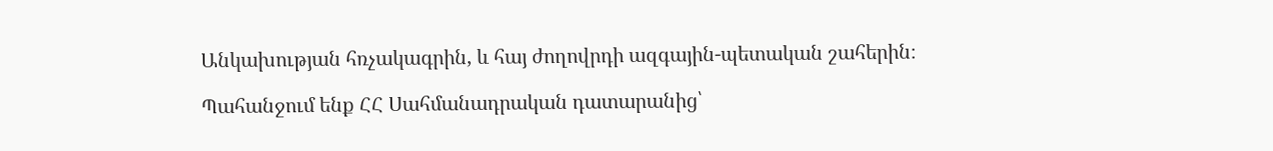Անկախության հռչակագրին, և հայ ժողովրդի ազգային-պետական շահերին։

Պահանջում ենք ՀՀ Սահմանադրական դատարանից՝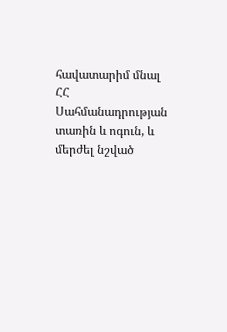հավատարիմ մնալ ՀՀ Սահմանադրության տառին և ոգուն, և մերժել նշված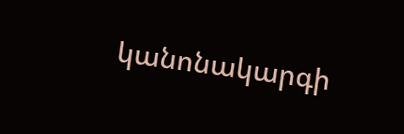կանոնակարգի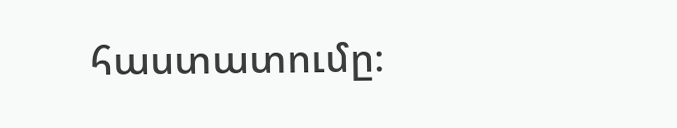հաստատումը։